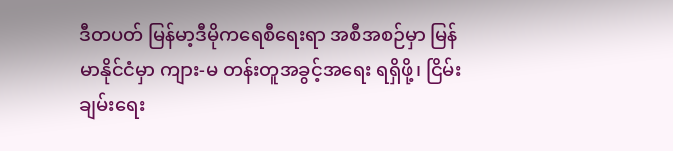ဒီတပတ် မြန်မာ့ဒီမိုကရေစီရေးရာ အစီအစဉ်မှာ မြန်မာနိုင်ငံမှာ ကျား-မ တန်းတူအခွင့်အရေး ရရှိဖို့၊ ငြိမ်းချမ်းရေး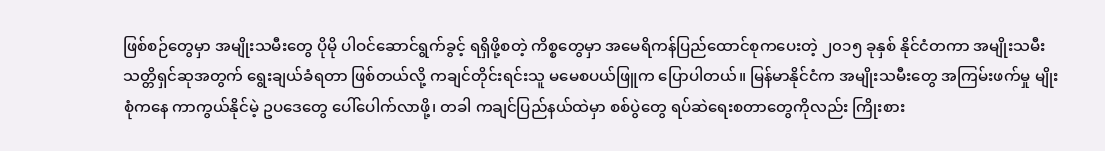ဖြစ်စဉ်တွေမှာ အမျိုးသမီးတွေ ပိုမို ပါဝင်ဆောင်ရွက်ခွင့် ရရှိဖို့စတဲ့ ကိစ္စတွေမှာ အမေရိကန်ပြည်ထောင်စုကပေးတဲ့ ၂၀၁၅ ခုနှစ် နိုင်ငံတကာ အမျိုးသမီးသတ္တိရှင်ဆုအတွက် ရွေးချယ်ခံရတာ ဖြစ်တယ်လို့ ကချင်တိုင်းရင်းသူ မမေစပယ်ဖြူက ပြောပါတယ်။ မြန်မာနိုင်ငံက အမျိုးသမီးတွေ အကြမ်းဖက်မှု မျိုးစုံကနေ ကာကွယ်နိုင်မဲ့ ဥပဒေတွေ ပေါ်ပေါက်လာဖို့၊ တခါ ကချင်ပြည်နယ်ထဲမှာ စစ်ပွဲတွေ ရပ်ဆဲရေးစတာတွေကိုလည်း ကြိုးစား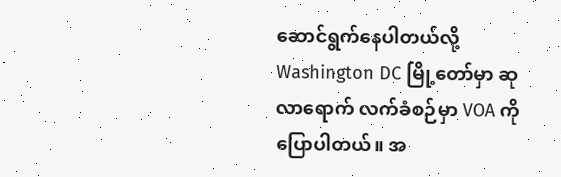ဆောင်ရွက်နေပါတယ်လို့ Washington DC မြို့တော်မှာ ဆုလာရောက် လက်ခံစဉ်မှာ VOA ကို ပြောပါတယ်။ အ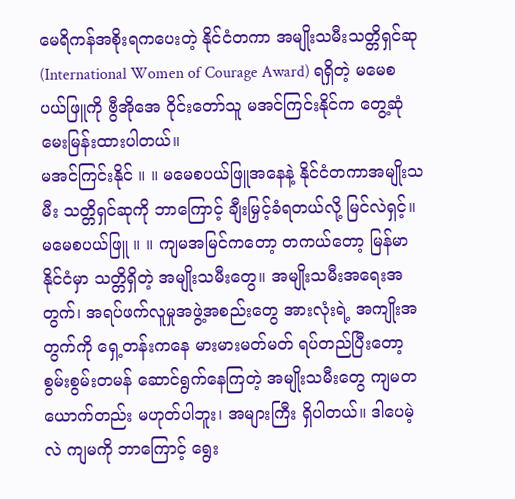မေရိကန်အစိုးရကပေးတဲ့ နိုင်ငံတကာ အမျိုးသမီးသတ္တိရှင်ဆု (International Women of Courage Award) ရရှိတဲ့ မမေစပယ်ဖြူကို ဗွီအိုအေ ဝိုင်းတော်သူ မအင်ကြင်းနိုင်က တွေ့ဆုံ မေးမြန်းထားပါတယ်။
မအင်ကြင်းနိုင် ။ ။ မမေစပယ်ဖြူအနေနဲ့ နိုင်ငံတကာအမျိုးသမီး သတ္တိရှင်ဆုကို ဘာကြောင့် ချီးမြှင့်ခံရတယ်လို့ မြင်လဲရှင့်။
မမေစပယ်ဖြူ ။ ။ ကျမအမြင်ကတော့ တကယ်တော့ မြန်မာနိုင်ငံမှာ သတ္တိရှိတဲ့ အမျိုးသမီးတွေ။ အမျိုးသမီးအရေးအတွက်၊ အရပ်ဖက်လူမှုအဖွဲ့အစည်းတွေ အားလုံးရဲ့ အကျိုးအတွက်ကို ရှေ့တန်းကနေ မားမားမတ်မတ် ရပ်တည်ပြီးတော့ စွမ်းစွမ်းတမန် ဆောင်ရွက်နေကြတဲ့ အမျိုးသမီးတွေ ကျမတယောက်တည်း မဟုတ်ပါဘူး၊ အများကြီး ရှိပါတယ်။ ဒါပေမဲ့လဲ ကျမကို ဘာကြောင့် ရွေး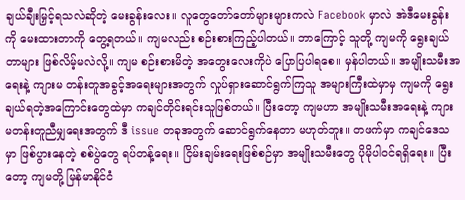ချယ်ချီးမြှင့်ရသလဲဆိုတဲ့ မေးခွန်းလေး။ လူတွေတော်တော်များများကလဲ Facebook မှာလဲ အဲဒီမေးခွန်းကို မေးထားတာကို တွေ့ရတယ်။ ကျမလည်း စဉ်းစားကြည့်ပါတယ်။ ဘာကြောင့် သူတို့ ကျမကို ရွေးချယ်တာများ ဖြစ်လိမ့်မလဲလို့။ ကျမ စဉ်းစားမိတဲ့ အတွေးလေးကိုပဲ ပြောပြပါရစေ။ မှန်ပါတယ်။ အမျိုးသမီးအရေးနဲ့ ကျားမ တန်းတူအခွင့်အရေးများအတွက် လှုပ်ရှားဆောင်ရွက်ကြသူ အများကြီးထဲမှာမှ ကျမကို ရွေးချယ်ရတဲ့အကြောင်းတွေထဲမှာ ကချင်တိုင်းရင်းသူဖြစ်တယ်။ ပြီးတော့ ကျမဟာ အမျိုးသမီးအရေးနဲ့ ကျားမတန်းတူညီမျှရေးအတွက် ဒီ issue တခုအတွက် ဆောင်ရွက်နေတာ မဟုတ်ဘူး။ တဖက်မှာ ကချင်ဒေသမှာ ဖြစ်ပွားနေတဲ့ စစ်ပွဲတွေ ရပ်တန့်ရေး။ ငြိမ်းချမ်းရေးဖြစ်စဉ်မှာ အမျိုးသမီးတွေ ပိုမိုပါဝင်ရရှိရေး။ ပြီးတော့ ကျမတို့ မြန်မာနိုင်ငံ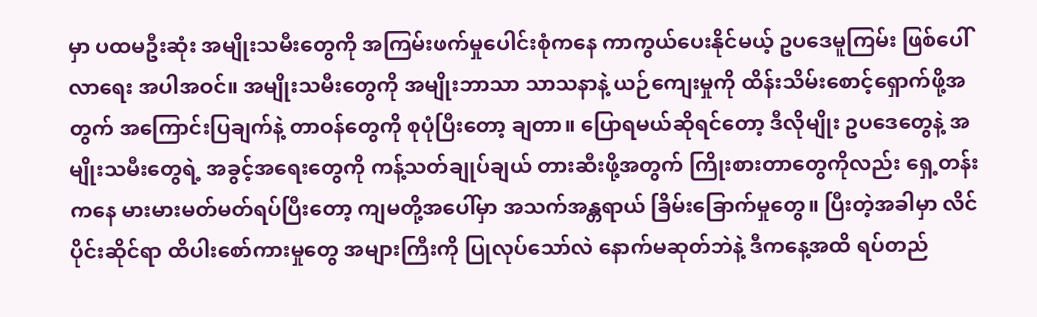မှာ ပထမဦးဆုံး အမျိုးသမီးတွေကို အကြမ်းဖက်မှုပေါင်းစုံကနေ ကာကွယ်ပေးနိုင်မယ့် ဥပဒေမူကြမ်း ဖြစ်ပေါ်လာရေး အပါအဝင်။ အမျိုးသမီးတွေကို အမျိုးဘာသာ သာသနာနဲ့ ယဉ်ကျေးမှုကို ထိန်းသိမ်းစောင့်ရှောက်ဖို့အတွက် အကြောင်းပြချက်နဲ့ တာဝန်တွေကို စုပုံပြီးတော့ ချတာ။ ပြောရမယ်ဆိုရင်တော့ ဒီလိုမျိုး ဥပဒေတွေနဲ့ အမျိုးသမီးတွေရဲ့ အခွင့်အရေးတွေကို ကန့်သတ်ချုပ်ချယ် တားဆီးဖို့အတွက် ကြိုးစားတာတွေကိုလည်း ရှေ့တန်းကနေ မားမားမတ်မတ်ရပ်ပြီးတော့ ကျမတို့အပေါ်မှာ အသက်အန္တရာယ် ခြိမ်းခြောက်မှုတွေ။ ပြီးတဲ့အခါမှာ လိင်ပိုင်းဆိုင်ရာ ထိပါးစော်ကားမှုတွေ အများကြီးကို ပြုလုပ်သော်လဲ နောက်မဆုတ်ဘဲနဲ့ ဒီကနေ့အထိ ရပ်တည်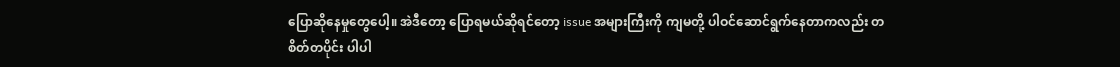ပြောဆိုနေမှုတွေပေါ့။ အဲဒီတော့ ပြောရမယ်ဆိုရင်တော့ issue အများကြီးကို ကျမတို့ ပါဝင်ဆောင်ရွက်နေတာကလည်း တစိတ်တပိုင်း ပါပါ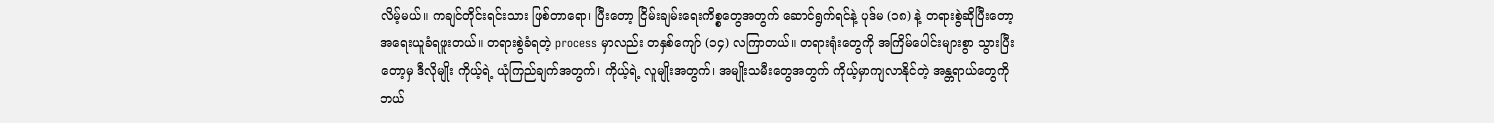လိမ့်မယ်။ ကချင်တိုင်းရင်းသား ဖြစ်တာရော၊ ပြီးတော့ ငြိမ်းချမ်းရေးကိစ္စတွေအတွက် ဆောင်ရွက်ရင်နဲ့ ပုဒ်မ (၁၈) နဲ့ တရားစွဲဆိုပြီးတော့ အရေးယူခံရဖူးတယ်။ တရားစွဲခံရတဲ့ process မှာလည်း တနှစ်ကျော် (၁၄) လကြာတယ်။ တရားရုံးတွေကို အကြိမ်ပေါင်းများစွာ သွားပြီးတော့မှ ဒီလိုမျိုး ကိုယ့်ရဲ့ ယုံကြည်ချက်အတွက်၊ ကိုယ့်ရဲ့ လူမျိုးအတွက်၊ အမျိုးသမီးတွေအတွက် ကိုယ့်မှာကျလာနိုင်တဲ့ အန္တရာယ်တွေကို ဘယ်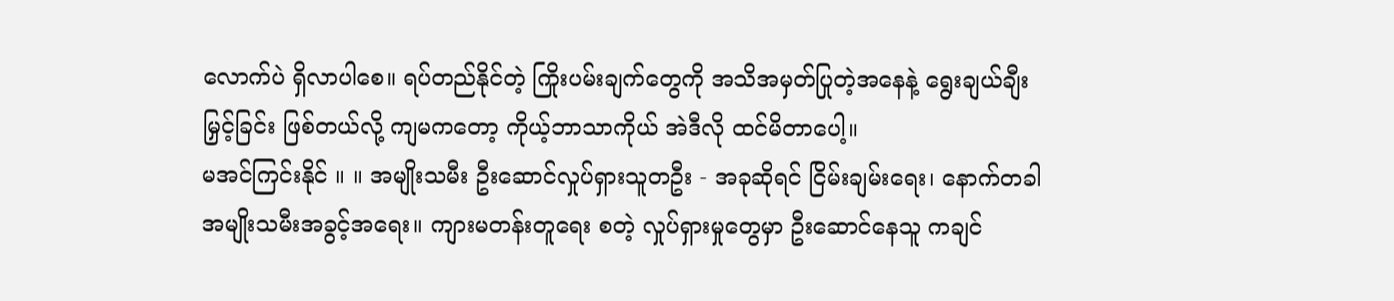လောက်ပဲ ရှိလာပါစေ။ ရပ်တည်နိုင်တဲ့ ကြိုးပမ်းချက်တွေကို အသိအမှတ်ပြုတဲ့အနေနဲ့ ရွေးချယ်ချီးမြှင့်ခြင်း ဖြစ်တယ်လို့ ကျမကတော့ ကိုယ့်ဘာသာကိုယ် အဲဒီလို ထင်မိတာပေါ့။
မအင်ကြင်းနိုင် ။ ။ အမျိုးသမီး ဦးဆောင်လှုပ်ရှားသူတဦး - အခုဆိုရင် ငြိမ်းချမ်းရေး၊ နောက်တခါ အမျိုးသမီးအခွင့်အရေး။ ကျားမတန်းတူရေး စတဲ့ လှုပ်ရှားမှုတွေမှာ ဦးဆောင်နေသူ ကချင်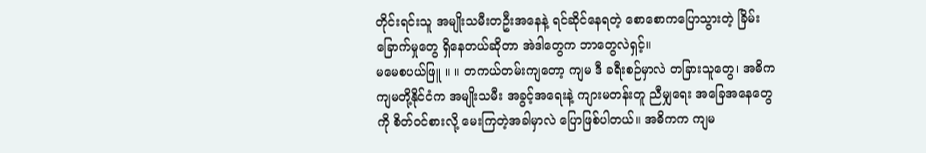တိုင်းရင်းသူ အမျိုးသမီးတဦးအနေနဲ့ ရင်ဆိုင်နေရတဲ့ စောစောကပြောသွားတဲ့ ခြိမ်းခြောက်မှုတွေ ရှိနေတယ်ဆိုတာ အဲဒါတွေက ဘာတွေလဲရှင့်။
မမေစပယ်ဖြူ ။ ။ တကယ်တမ်းကျတော့ ကျမ ဒီ ခရီးစဉ်မှာလဲ တခြားသူတွေ၊ အဓိက ကျမတို့နိုင်ငံက အမျိုးသမီး အခွင့်အရေးနဲ့ ကျားမတန်းတူ ညီမျှရေး အခြေအနေတွေကို စိတ်ဝင်စားလို့ မေးကြတဲ့အခါမှာလဲ ပြောဖြစ်ပါတယ်။ အဓိကက ကျမ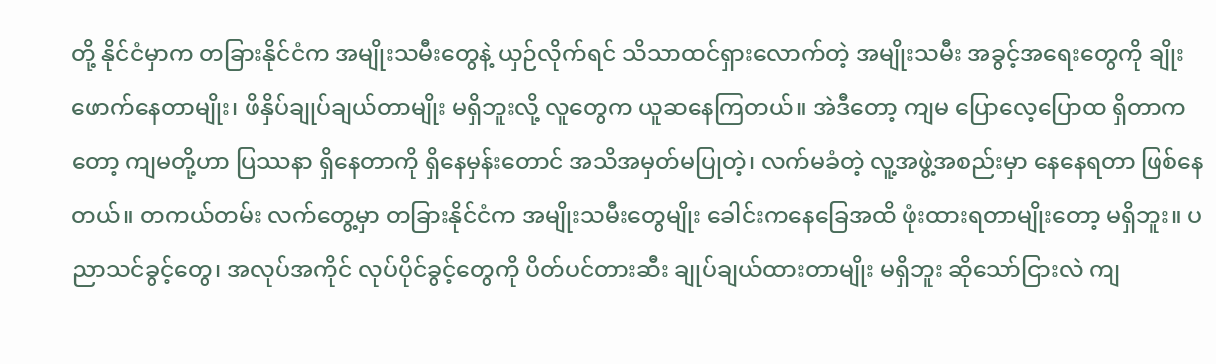တို့ နိုင်ငံမှာက တခြားနိုင်ငံက အမျိုးသမီးတွေနဲ့ ယှဉ်လိုက်ရင် သိသာထင်ရှားလောက်တဲ့ အမျိုးသမီး အခွင့်အရေးတွေကို ချိုးဖောက်နေတာမျိုး၊ ဖိနှိပ်ချုပ်ချယ်တာမျိုး မရှိဘူးလို့ လူတွေက ယူဆနေကြတယ်။ အဲဒီတော့ ကျမ ပြောလေ့ပြောထ ရှိတာကတော့ ကျမတို့ဟာ ပြဿနာ ရှိနေတာကို ရှိနေမှန်းတောင် အသိအမှတ်မပြုတဲ့၊ လက်မခံတဲ့ လူ့အဖွဲ့အစည်းမှာ နေနေရတာ ဖြစ်နေတယ်။ တကယ်တမ်း လက်တွေ့မှာ တခြားနိုင်ငံက အမျိုးသမီးတွေမျိုး ခေါင်းကနေခြေအထိ ဖုံးထားရတာမျိုးတော့ မရှိဘူး။ ပညာသင်ခွင့်တွေ၊ အလုပ်အကိုင် လုပ်ပိုင်ခွင့်တွေကို ပိတ်ပင်တားဆီး ချုပ်ချယ်ထားတာမျိုး မရှိဘူး ဆိုသော်ငြားလဲ ကျ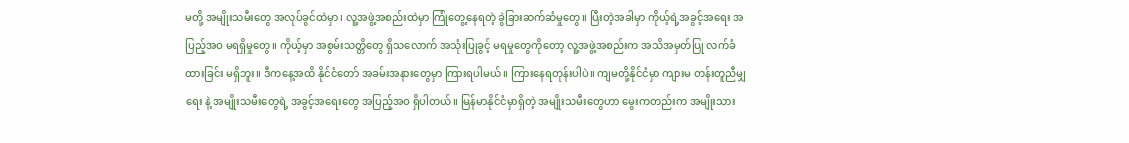မတို့ အမျိုးသမီးတွေ အလုပ်ခွင်ထဲမှာ၊ လူ့အဖွဲ့အစည်းထဲမှာ ကြုံတွေ့နေရတဲ့ ခွဲခြားဆက်ဆံမှုတွေ။ ပြီးတဲ့အခါမှာ ကိုယ့်ရဲ့အခွင့်အရေး အပြည့်အဝ မရရှိမှုတွေ။ ကိုယ့်မှာ အစွမ်းသတ္တိတွေ ရှိသလောက် အသုံးပြုခွင့် မရမှုတွေကိုတော့ လူ့အဖွဲ့အစည်းက အသိအမှတ်ပြု လက်ခံထားခြင်း မရှိဘူး။ ဒီကနေ့အထိ နိုင်ငံတော် အခမ်းအနားတွေမှာ ကြားရပါမယ်။ ကြားနေရတုန်းပါပဲ။ ကျမတို့နိုင်ငံမှာ ကျားမ တန်းတူညီမျှရေး နဲ့ အမျိုးသမီးတွေရဲ့ အခွင့်အရေးတွေ အပြည့်အဝ ရှိပါတယ်။ မြန်မာနိုင်ငံမှာရှိတဲ့ အမျိုးသမီးတွေဟာ မွေးကတည်းက အမျိုးသား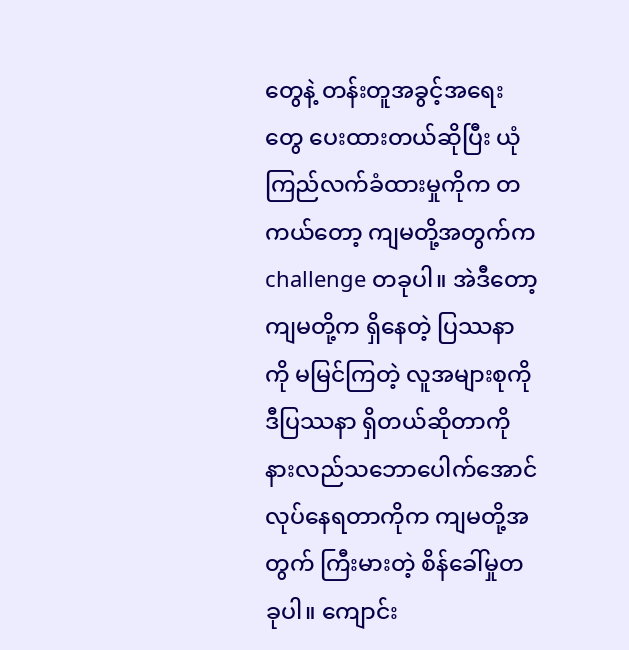တွေနဲ့ တန်းတူအခွင့်အရေးတွေ ပေးထားတယ်ဆိုပြီး ယုံကြည်လက်ခံထားမှုကိုက တကယ်တော့ ကျမတို့အတွက်က challenge တခုပါ။ အဲဒီတော့ ကျမတို့က ရှိနေတဲ့ ပြဿနာကို မမြင်ကြတဲ့ လူအများစုကို ဒီပြဿနာ ရှိတယ်ဆိုတာကို နားလည်သဘောပေါက်အောင် လုပ်နေရတာကိုက ကျမတို့အတွက် ကြီးမားတဲ့ စိန်ခေါ်မှုတခုပါ။ ကျောင်း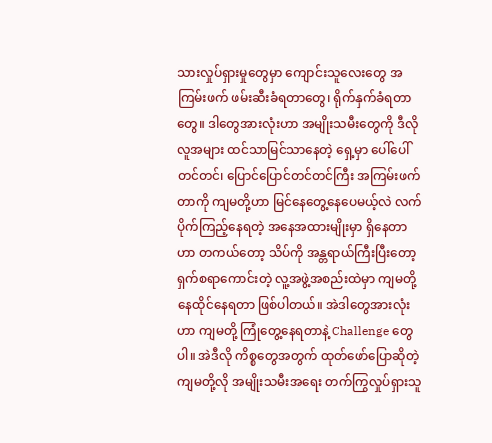သားလှုပ်ရှားမှုတွေမှာ ကျောင်းသူလေးတွေ အကြမ်းဖက် ဖမ်းဆီးခံရတာတွေ၊ ရိုက်နှက်ခံရတာတွေ။ ဒါတွေအားလုံးဟာ အမျိုးသမီးတွေကို ဒီလို လူအများ ထင်သာမြင်သာနေတဲ့ ရှေ့မှာ ပေါ်ပေါ်တင်တင်၊ ပြောင်ပြောင်တင်တင်ကြီး အကြမ်းဖက်တာကို ကျမတို့ဟာ မြင်နေတွေ့နေပေမယ့်လဲ လက်ပိုက်ကြည့်နေရတဲ့ အနေအထားမျိုးမှာ ရှိနေတာဟာ တကယ်တော့ သိပ်ကို အန္တရာယ်ကြီးပြီးတော့ ရှက်စရာကောင်းတဲ့ လူ့အဖွဲ့အစည်းထဲမှာ ကျမတို့ နေထိုင်နေရတာ ဖြစ်ပါတယ်။ အဲဒါတွေအားလုံးဟာ ကျမတို့ ကြုံတွေ့နေရတာနဲ့ Challenge တွေပါ။ အဲဒီလို ကိစ္စတွေအတွက် ထုတ်ဖော်ပြောဆိုတဲ့ ကျမတို့လို အမျိုးသမီးအရေး တက်ကြွလှုပ်ရှားသူ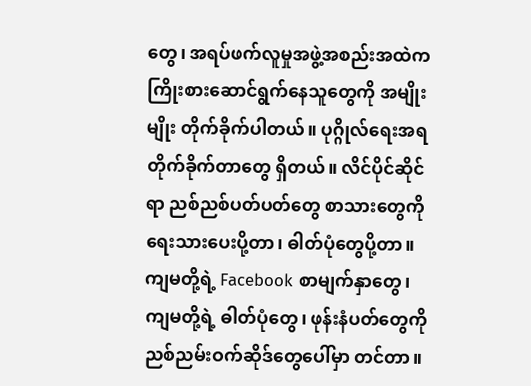တွေ၊ အရပ်ဖက်လူမှုအဖွဲ့အစည်းအထဲက ကြိုးစားဆောင်ရွက်နေသူတွေကို အမျိုးမျိုး တိုက်ခိုက်ပါတယ်။ ပုဂ္ဂိုလ်ရေးအရ တိုက်ခိုက်တာတွေ ရှိတယ်။ လိင်ပိုင်ဆိုင်ရာ ညစ်ညစ်ပတ်ပတ်တွေ စာသားတွေကို ရေးသားပေးပို့တာ၊ ဓါတ်ပုံတွေပို့တာ။ ကျမတို့ရဲ့ Facebook စာမျက်နှာတွေ၊ ကျမတို့ရဲ့ ဓါတ်ပုံတွေ၊ ဖုန်းနံပတ်တွေကို ညစ်ညမ်းဝက်ဆိုဒ်တွေပေါ်မှာ တင်တာ။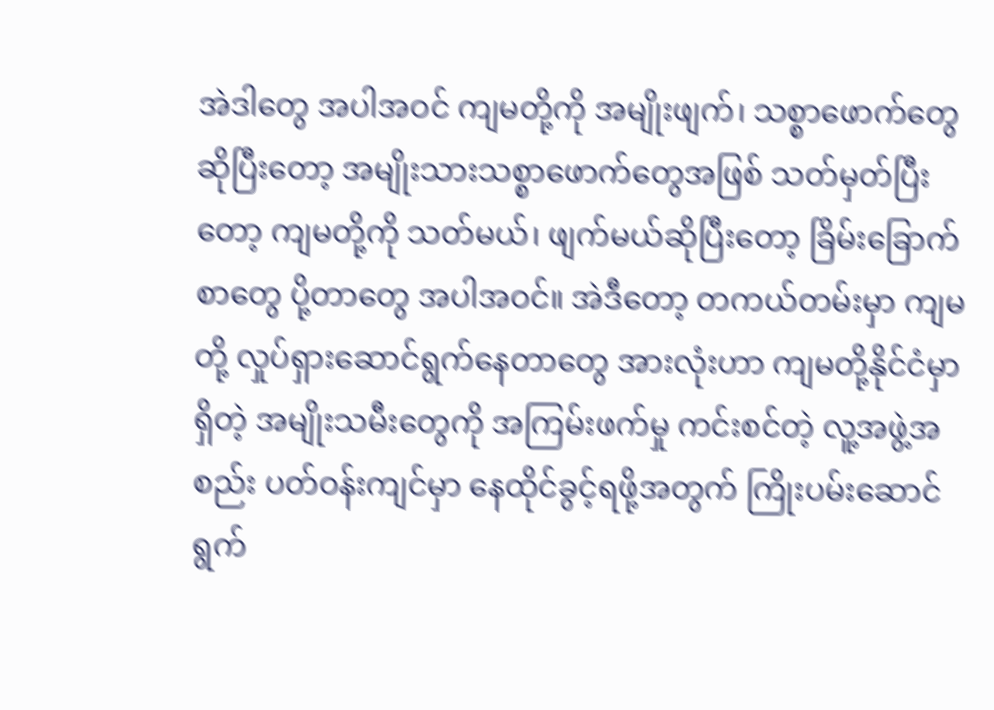အဲဒါတွေ အပါအဝင် ကျမတို့ကို အမျိုးဖျက်၊ သစ္စာဖောက်တွေဆိုပြီးတော့ အမျိုးသားသစ္စာဖောက်တွေအဖြစ် သတ်မှတ်ပြီးတော့ ကျမတို့ကို သတ်မယ်၊ ဖျက်မယ်ဆိုပြီးတော့ ခြိမ်းခြောက်စာတွေ ပို့တာတွေ အပါအဝင်။ အဲဒီတော့ တကယ်တမ်းမှာ ကျမတို့ လှုပ်ရှားဆောင်ရွက်နေတာတွေ အားလုံးဟာ ကျမတို့နိုင်ငံမှာ ရှိတဲ့ အမျိုးသမီးတွေကို အကြမ်းဖက်မှု ကင်းစင်တဲ့ လူ့အဖွဲ့အစည်း ပတ်ဝန်းကျင်မှာ နေထိုင်ခွင့်ရဖို့အတွက် ကြိုးပမ်းဆောင်ရွက်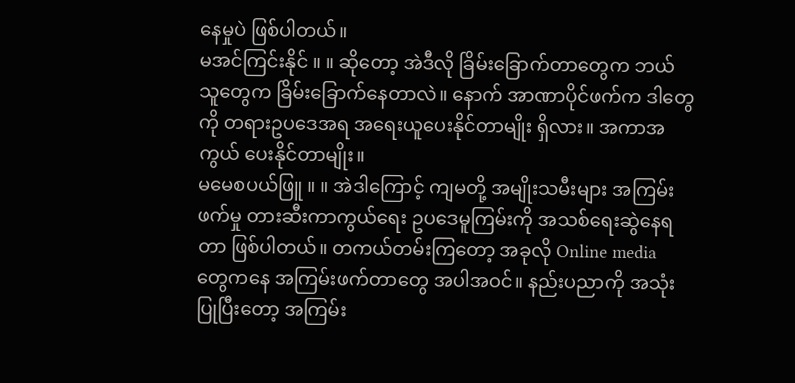နေမှုပဲ ဖြစ်ပါတယ်။
မအင်ကြင်းနိုင် ။ ။ ဆိုတော့ အဲဒီလို ခြိမ်းခြောက်တာတွေက ဘယ်သူတွေက ခြိမ်းခြောက်နေတာလဲ။ နောက် အာဏာပိုင်ဖက်က ဒါတွေကို တရားဥပဒေအရ အရေးယူပေးနိုင်တာမျိုး ရှိလား။ အကာအကွယ် ပေးနိုင်တာမျိုး။
မမေစပယ်ဖြူ ။ ။ အဲဒါကြောင့် ကျမတို့ အမျိုးသမီးများ အကြမ်းဖက်မှု တားဆီးကာကွယ်ရေး ဥပဒေမူကြမ်းကို အသစ်ရေးဆွဲနေရတာ ဖြစ်ပါတယ်။ တကယ်တမ်းကြတော့ အခုလို Online media တွေကနေ အကြမ်းဖက်တာတွေ အပါအဝင်။ နည်းပညာကို အသုံးပြုပြီးတော့ အကြမ်း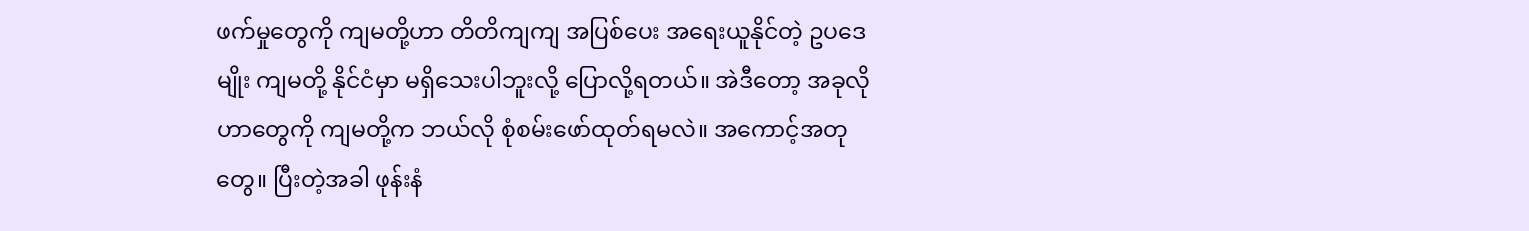ဖက်မှုတွေကို ကျမတို့ဟာ တိတိကျကျ အပြစ်ပေး အရေးယူနိုင်တဲ့ ဥပဒေမျိုး ကျမတို့ နိုင်ငံမှာ မရှိသေးပါဘူးလို့ ပြောလို့ရတယ်။ အဲဒီတော့ အခုလိုဟာတွေကို ကျမတို့က ဘယ်လို စုံစမ်းဖော်ထုတ်ရမလဲ။ အကောင့်အတုတွေ။ ပြီးတဲ့အခါ ဖုန်းနံ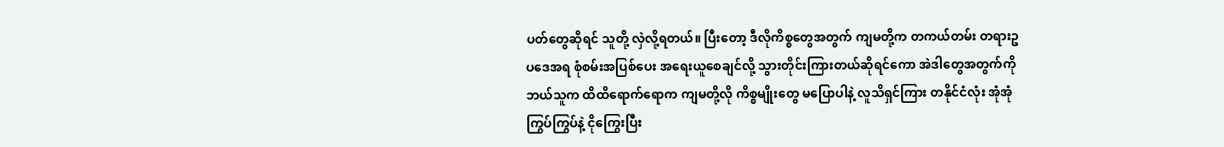ပတ်တွေဆိုရင် သူတို့ လှဲလို့ရတယ်။ ပြီးတော့ ဒီလိုကိစ္စတွေအတွက် ကျမတို့က တကယ်တမ်း တရားဥပဒေအရ စုံစမ်းအပြစ်ပေး အရေးယူစေချင်လို့ သွားတိုင်းကြားတယ်ဆိုရင်ကော အဲဒါတွေအတွက်ကို ဘယ်သူက ထိထိရောက်ရောက ကျမတို့လို ကိစ္စမျိုးတွေ မပြောပါနဲ့ လူသိရှင်ကြား တနိုင်ငံလုံး အုံအုံကြွပ်ကြွပ်နဲ့ ငိုကြွေးပြီး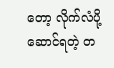တော့ လိုက်လံပို့ဆောင်ရတဲ့ တ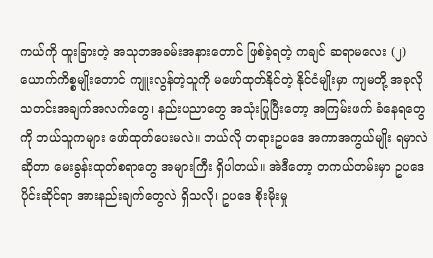ကယ်ကို ထူးခြားတဲ့ အသုဘအခမ်းအနားတောင် ဖြစ်ခဲ့ရတဲ့ ကချင် ဆရာမလေး (၂) ယောက်ကိစ္စမျိုးတောင် ကျူးလွန်တဲ့သူကို မဖော်ထုတ်နိုင်တဲ့ နိုင်ငံမျိုးမှာ ကျမတို့ အခုလို သတင်းအချက်အလက်တွေ၊ နည်းပညာတွေ အသုံးပြုပြီးတော့ အကြမ်းဖက် ခံနေရတွေကို ဘယ်သူကများ ဖော်ထုတ်ပေးမလဲ။ ဘယ်လို တရားဥပဒေ အကာအကွယ်မျိုး ရမှာလဲဆိုတာ မေးခွန်းထုတ်စရာတွေ အများကြီး ရှိပါတယ်။ အဲဒီတော့ တကယ်တမ်းမှာ ဥပဒေပိုင်းဆိုင်ရာ အားနည်းချက်တွေလဲ ရှိသလို၊ ဥပဒေ စိုးမိုးမှု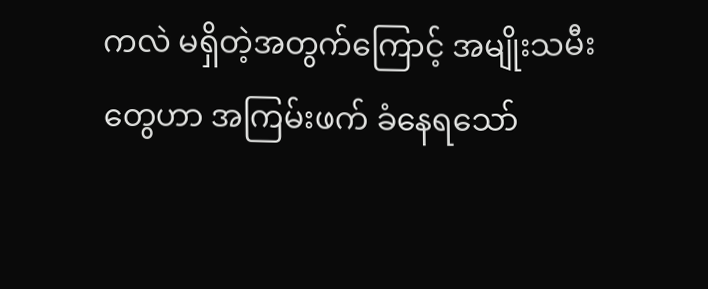ကလဲ မရှိတဲ့အတွက်ကြောင့် အမျိုးသမီးတွေဟာ အကြမ်းဖက် ခံနေရသော်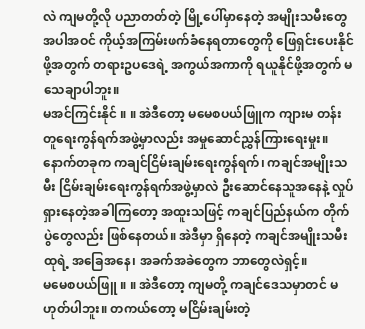လဲ ကျမတို့လို ပညာတတ်တဲ့ မြို့ပေါ်မှာနေတဲ့ အမျိုးသမီးတွေ အပါအဝင် ကိုယ့်အကြမ်းဖက်ခံနေရတာတွေကို ဖြေရှင်းပေးနိုင်ဖို့အတွက် တရားဥပဒေရဲ့ အကွယ်အကာကို ရယူနိုင်ဖို့အတွက် မသေချာပါဘူး။
မအင်ကြင်းနိုင် ။ ။ အဲဒီတော့ မမေစပယ်ဖြူက ကျားမ တန်းတူရေးကွန်ရက်အဖွဲ့မှာလည်း အမှုဆောင်ညွှန်ကြားရေးမှုး။ နောက်တခုက ကချင်ငြိမ်းချမ်းရေးကွန်ရက်၊ ကချင်အမျိုးသမီး ငြိမ်းချမ်းရေးကွန်ရက်အဖွဲ့မှာလဲ ဦးဆောင်နေသူအနေနဲ့ လှုပ်ရှားနေတဲ့အခါကြတော့ အထူးသဖြင့် ကချင်ပြည်နယ်က တိုက်ပွဲတွေလည်း ဖြစ်နေတယ်။ အဲဒီမှာ ရှိနေတဲ့ ကချင်အမျိုးသမီးထုရဲ့ အခြေအနေ၊ အခက်အခဲတွေက ဘာတွေလဲရှင့်။
မမေစပယ်ဖြူ ။ ။ အဲဒီတော့ ကျမတို့ ကချင်ဒေသမှာတင် မဟုတ်ပါဘူး။ တကယ်တော့ မငြိမ်းချမ်းတဲ့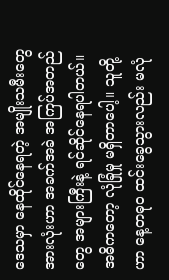ဒေသမှာ နေထိုင်နေရတဲ့ အမျိုးသမီးတွေအားလုံးဟာ အခက်အခဲ အကြပ်အတည်တွေ အများကြီးနဲ့ ရင်ဆိုင်နေရပါတယ်။ အဓိကတော့ လုံခြုံမှု မရှိတာပေါ့။ သူတို့ဟာ နေ့တဓုဝ ထင်းခွေသွားလည်း မလုံ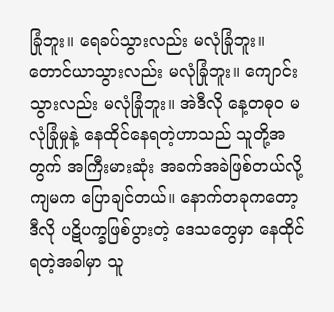ခြုံဘူး။ ရေခပ်သွားလည်း မလုံခြုံဘူး။ တောင်ယာသွားလည်း မလုံခြုံဘူး။ ကျောင်းသွားလည်း မလုံခြုံဘူး။ အဲဒီလို နေ့တဓုဝ မလုံခြုံမှုနဲ့ နေထိုင်နေရတဲ့ဟာသည် သူတို့အတွက် အကြီးမားဆုံး အခက်အခဲဖြစ်တယ်လို့ ကျမက ပြောချင်တယ်။ နောက်တခုကတော့ ဒီလို ပဋိပက္ခဖြစ်ပွားတဲ့ ဒေသတွေမှာ နေထိုင်ရတဲ့အခါမှာ သူ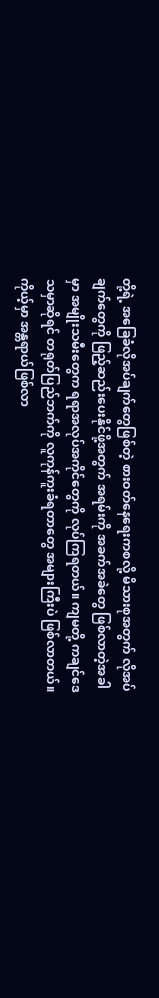တို့ရဲ့ အခြေခံလိုအပ်ချက်တွေဖြစ်တဲ့ စားဝတ်နေရေးကစလို့ မိသားစုအတွက် လိုအပ်ချက်တွေကို ဖြည့်ဆည်းပေးနိုင်ဖို့အတွက် အရမ်းကို အခက်အခဲတွေ ဖြစ်လာတဲ့အခါမှာ အမျိုးသမီးတွေက ရရာအလုပ်အကိုင်တွေကို လုပ်ကြရတယ်။ ကျမတို့ ကချင်ဒေသမှာဆိုရင် တရုတ်ပြည်ဘက်ကို လူကုန်ကူးခံရတာတွေ အများကြီးပဲ ဖြစ်လာတယ်။ ကိုယ့်မှာ အန္တရာယ်ဖြစ်လာ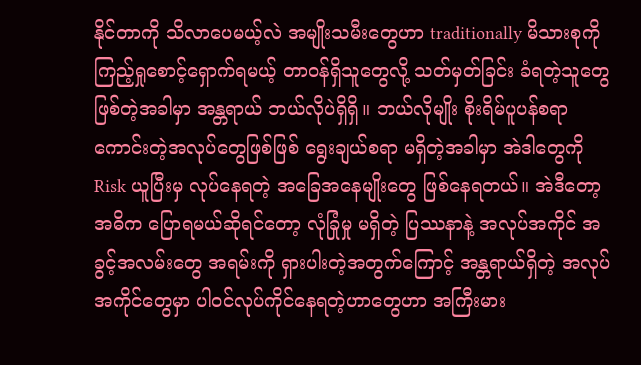နိုင်တာကို သိလာပေမယ့်လဲ အမျိုးသမီးတွေဟာ traditionally မိသားစုကို ကြည့်ရှုစောင့်ရှောက်ရမယ့် တာဝန်ရှိသူတွေလို့ သတ်မှတ်ခြင်း ခံရတဲ့သူတွေ ဖြစ်တဲ့အခါမှာ အန္တရာယ် ဘယ်လိုပဲရှိရှိ။ ဘယ်လိုမျိုး စိုးရိမ်ပူပန်စရာ ကောင်းတဲ့အလုပ်တွေဖြစ်ဖြစ် ရွေးချယ်စရာ မရှိတဲ့အခါမှာ အဲဒါတွေကို Risk ယူပြီးမှ လုပ်နေရတဲ့ အခြေအနေမျိုးတွေ ဖြစ်နေရတယ်။ အဲဒီတော့ အဓိက ပြောရမယ်ဆိုရင်တော့ လုံခြုံမှု မရှိတဲ့ ပြဿနာနဲ့ အလုပ်အကိုင် အခွင့်အလမ်းတွေ အရမ်းကို ရှားပါးတဲ့အတွက်ကြောင့် အန္တရာယ်ရှိတဲ့ အလုပ်အကိုင်တွေမှာ ပါဝင်လုပ်ကိုင်နေရတဲ့ဟာတွေဟာ အကြီးမား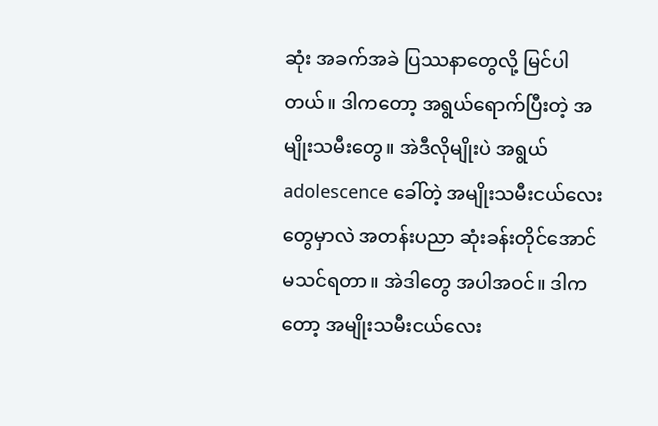ဆုံး အခက်အခဲ ပြဿနာတွေလို့ မြင်ပါတယ်။ ဒါကတော့ အရွယ်ရောက်ပြီးတဲ့ အမျိုးသမီးတွေ။ အဲဒီလိုမျိုးပဲ အရွယ် adolescence ခေါ်တဲ့ အမျိုးသမီးငယ်လေးတွေမှာလဲ အတန်းပညာ ဆုံးခန်းတိုင်အောင် မသင်ရတာ။ အဲဒါတွေ အပါအဝင်။ ဒါကတော့ အမျိုးသမီးငယ်လေး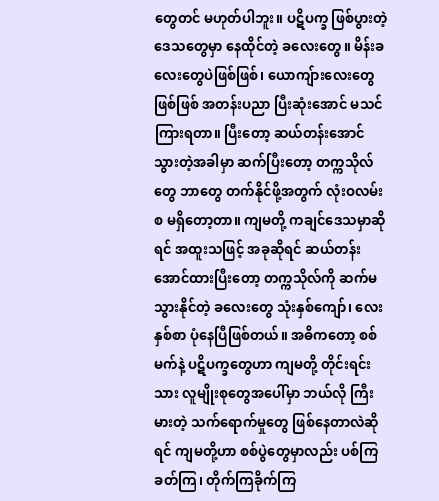တွေတင် မဟုတ်ပါဘူး။ ပဋိပက္ခ ဖြစ်ပွားတဲ့ ဒေသတွေမှာ နေထိုင်တဲ့ ခလေးတွေ။ မိန်းခလေးတွေပဲဖြစ်ဖြစ်၊ ယောကျ်ားလေးတွေဖြစ်ဖြစ် အတန်းပညာ ပြီးဆုံးအောင် မသင်ကြားရတာ။ ပြီးတော့ ဆယ်တန်းအောင်သွားတဲ့အခါမှာ ဆက်ပြီးတော့ တက္ကသိုလ်တွေ ဘာတွေ တက်နိုင်ဖို့အတွက် လုံးဝလမ်းစ မရှိတော့တာ။ ကျမတို့ ကချင်ဒေသမှာဆိုရင် အထူးသဖြင့် အခုဆိုရင် ဆယ်တန်းအောင်ထားပြီးတော့ တက္ကသိုလ်ကို ဆက်မသွားနိုင်တဲ့ ခလေးတွေ သုံးနှစ်ကျော်၊ လေးနှစ်စာ ပုံနေပြီဖြစ်တယ်။ အဓိကတော့ စစ်မက်နဲ့ ပဋိပက္ခတွေဟာ ကျမတို့ တိုင်းရင်းသား လူမျိုးစုတွေအပေါ်မှာ ဘယ်လို ကြီးမားတဲ့ သက်ရောက်မှုတွေ ဖြစ်နေတာလဲဆိုရင် ကျမတို့ဟာ စစ်ပွဲတွေမှာလည်း ပစ်ကြခတ်ကြ၊ တိုက်ကြခိုက်ကြ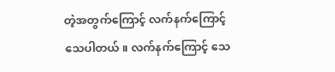တဲ့အတွက်ကြောင့် လက်နက်ကြောင့် သေပါတယ်။ လက်နက်ကြောင့် သေ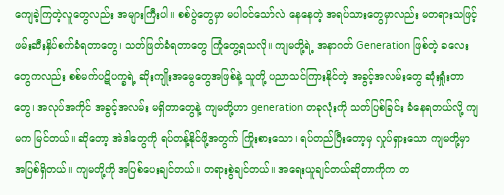ကျေခဲ့ကြတဲ့လူတွေလည်း အများကြီးပါ။ စစ်ပွဲတွေမှာ မပါဝင်သော်လဲ နေနေတဲ့ အရပ်သားတွေမှာလည်း မတရားသဖြင့် ဖမ်းဆီးနှိပ်စက်ခံရတာတွေ၊ သတ်ဖြတ်ခံရတာတွေ ကြုံတွေ့ရသလို။ ကျမတို့ရဲ့ အနာဂတ် Generation ဖြစ်တဲ့ ခလေးတွေကလည်း စစ်မက်ပဋိပက္ခရဲ့ ဆိုးကျိုးအမွေတွေအဖြစ်နဲ့ သူတို့ ပညာသင်ကြားနိုင်တဲ့ အခွင့်အလမ်းတွေ ဆုံးရှုံးတာတွေ၊ အလုပ်အကိုင် အခွင့်အလမ်း မရှိတာတွေနဲ့ ကျမတို့ဟာ generation တခုလုံးကို သတ်ပြစ်ခြင်း ခံနေရတယ်လို့ ကျမက မြင်တယ်။ ဆိုတော့ အဲဒါတွေကို ရပ်တန့်နိုင်ဖို့အတွက် ကြိုးစားသော၊ ရပ်တည်ပြီးတော့မှ လှုပ်ရှားသော ကျမတို့မှာ အပြစ်ရှိတယ်။ ကျမတို့ကို အပြစ်ပေးချင်တယ်။ တရားစွဲချင်တယ်။ အရေးယူချင်တယ်ဆိုတာကိုက တ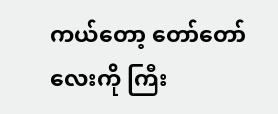ကယ်တော့ တော်တော်လေးကို ကြီး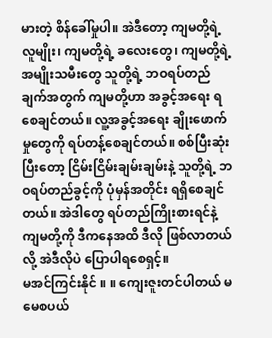မားတဲ့ စိန်ခေါ်မှုပါ။ အဲဒီတော့ ကျမတို့ရဲ့ လူမျိုး၊ ကျမတို့ရဲ့ ခလေးတွေ၊ ကျမတို့ရဲ့ အမျိုးသမီးတွေ သူတို့ရဲ့ ဘဝရပ်တည်ချက်အတွက် ကျမတို့ဟာ အခွင့်အရေး ရစေချင်တယ်။ လူ့အခွင့်အရေး ချိုးဖောက်မှုတွေကို ရပ်တန့်စေချင်တယ်။ စစ်ပြီးဆုံးပြီးတော့ ငြိမ်းငြိမ်းချမ်းချမ်းနဲ့ သူတို့ရဲ့ ဘဝရပ်တည်ခွင့်ကို ပုံမှန်အတိုင်း ရရှိစေချင်တယ်။ အဲဒါတွေ ရပ်တည်ကြိုးစားရင်နဲ့ ကျမတို့ကို ဒီကနေအထိ ဒီလို ဖြစ်လာတယ်လို့ အဲဒီလိုပဲ ပြောပါရစေရှင့်။
မအင်ကြင်းနိုင် ။ ။ ကျေးဇူးတင်ပါတယ် မမေစပယ်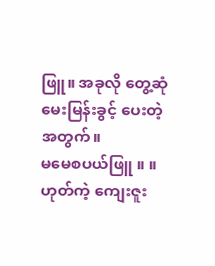ဖြူ။ အခုလို တွေ့ဆုံမေးမြန်းခွင့် ပေးတဲ့အတွက်။
မမေစပယ်ဖြူ ။ ။ ဟုတ်ကဲ့ ကျေးဇူး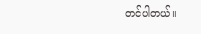တင်ပါတယ်။